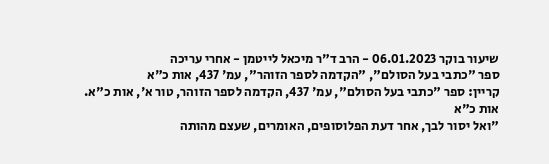שיעור בוקר 06.01.2023 - הרב ד"ר מיכאל לייטמן - אחרי עריכה
ספר "כתבי בעל הסולם", "הקדמה לספר הזוהר", עמ' 437, אות כ"א
קריין: ספר "כתבי בעל הסולם", עמ' 437, הקדמה לספר הזוהר, טור א', אות כ"א.
אות כ"א
"ואל יסור לבך, אחר דעת הפלוסופים, האומרים, שעצם מהותה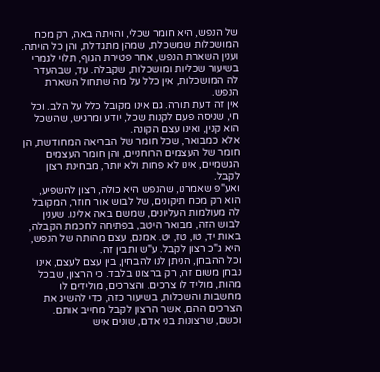של הנפש, היא חומר שכלי, והויתה באה, רק מכח המושכלות שמשכלת, שמהן מתגדלת, והן כל הויתה. וענין השארת הנפש, אחר פטירת הגוף, תלוי לגמרי בשיעור שכליות ומושכלות, שקבלה. עד, שבהעדר לה המושכלות, אין כלל על מה שתחול השארת הנפש.
אין זה דעת תורה. גם אינו מקובל כלל על הלב. וכל חי, שניסה פעם לקנות שכל, יודע ומרגיש, שהשכל הוא קנין, ואינו עצם הקונה.
אלא כמבואר, שכל חומר של הבריאה המחודשת, הן חומר של העצמים הרוחניים, והן חומר העצמים הגשמיים, אינו לא פחות ולא יותר, מבחינת רצון לקבל.
ואע"פ שאמרנו, שהנפש היא כולה, רצון להשפיע, הוא רק מכח תיקונים, של לבוש אור חוזר, המקובל לה מעולמות העליונים, שמשם באה אלינו. שענין לבוש הזה, מבואר היטב, בפתיחה לחכמת הקבלה, באות יד, טו, טז, יט. אמנם, עצם מהותה של הנפש, היא ג"כ רצון לקבל. ע"ש ותבין זה.
וכל ההבחן, הניתן לנו להבחין, בין עצם לעצם, אינו נבחן משום זה, רק ברצונו בלבד. כי הרצון, שבכל מהות, מוליד לו צרכים. והצרכים, מולידים לו מחשבות והשכלות, בשיעור כזה, כדי להשיג את הצרכים ההם, אשר הרצון לקבל מחייב אותם.
וכשם, שרצונות בני אדם, שונים איש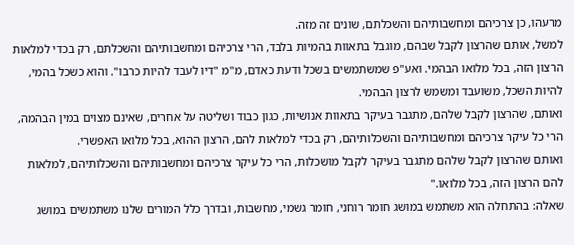מרעהו, כן צרכיהם ומחשבותיהם והשכלתם, שונים זה מזה.
למשל, אותם שהרצון לקבל שבהם, מוגבל בתאוות בהמיות בלבד, הרי צרכיהם ומחשבותיהם והשכלתם, רק בכדי למלאות הרצון הזה, בכל מלואו הבהמי. ואע"פ שמשתמשים בשכל ודעת כאדם, מ"מ "דיו לעבד להיות כרבו". והוא כשכל בהמי, להיות השכל, משועבד ומשמש לרצון הבהמי.
ואותם, שהרצון לקבל שלהם, מתגבר בעיקר בתאוות אנושיות, כגון כבוד ושליטה על אחרים, שאינם מצוים במין הבהמה, הרי כל עיקר צרכיהם ומחשבותיהם והשכלותיהם, רק בכדי למלאות להם, הרצון ההוא, בכל מלואו האפשרי.
ואותם שהרצון לקבל שלהם מתגבר בעיקר לקבל מושכלות, הרי כל עיקר צרכיהם ומחשבותיהם והשכלותיהם, למלאות להם הרצון הזה, בכל מלואו."
שאלה: בהתחלה הוא משתמש במושג חומר רוחני, חומר גשמי, מחשבות, ובדרך כלל המורים שלנו משתמשים במושג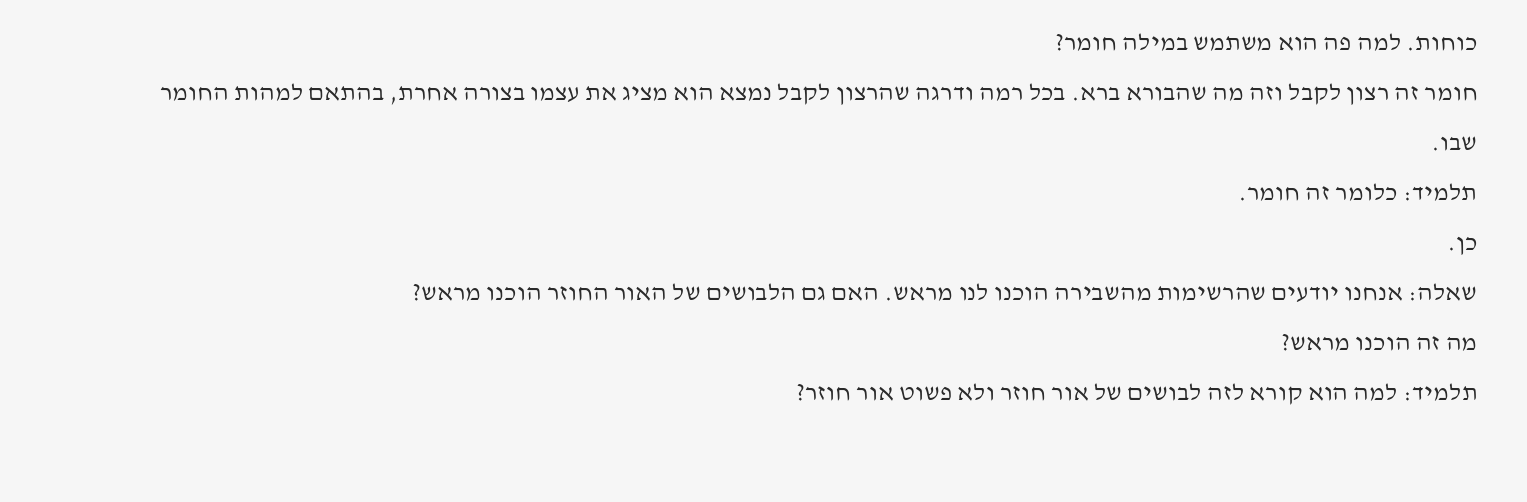כוחות. למה פה הוא משתמש במילה חומר?
חומר זה רצון לקבל וזה מה שהבורא ברא. בכל רמה ודרגה שהרצון לקבל נמצא הוא מציג את עצמו בצורה אחרת, בהתאם למהות החומר שבו.
תלמיד: כלומר זה חומר.
כן.
שאלה: אנחנו יודעים שהרשימות מהשבירה הוכנו לנו מראש. האם גם הלבושים של האור החוזר הוכנו מראש?
מה זה הוכנו מראש?
תלמיד: למה הוא קורא לזה לבושים של אור חוזר ולא פשוט אור חוזר?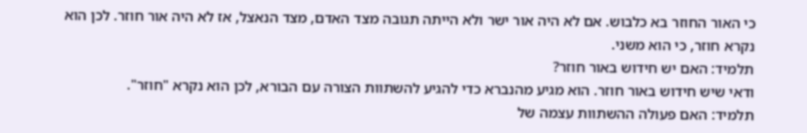כי האור החוזר בא כלבוש. אם לא היה אור ישר ולא הייתה תגובה מצד האדם, מצד הנאצל, אז לא היה אור חוזר. לכן הוא נקרא חוזר, כי הוא משני.
תלמיד: האם יש חידוש באור חוזר?
ודאי שיש חידוש באור חוזר. הוא מגיע מהנברא כדי להגיע להשתוות הצורה עם הבורא, לכן הוא נקרא "חוזר".
תלמיד: האם פעולה ההשתוות עצמה של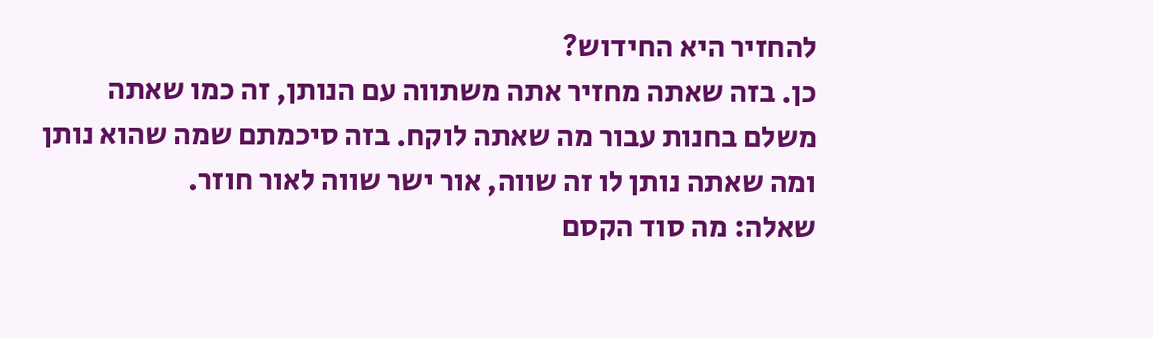להחזיר היא החידוש?
כן. בזה שאתה מחזיר אתה משתווה עם הנותן, זה כמו שאתה משלם בחנות עבור מה שאתה לוקח. בזה סיכמתם שמה שהוא נותן ומה שאתה נותן לו זה שווה, אור ישר שווה לאור חוזר.
שאלה: מה סוד הקסם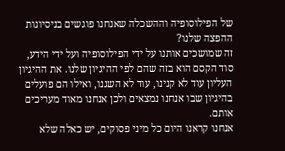של הפילוסופיה וההשכלה שאנחנו פוגשים בניסיונות ההפצה שלנו?
זה שמושכים אותנו על ידי הפילוסופיה ועל ידי הידע, סוד הקסם הוא בזה שהם לפי ההיגיון שלנו. את ההיגיון העליון עוד לא קנינו, עוד לא השגנו, ואילו הם פועלים בהיגיון שבו אנחנו נמצאים ולכן אנחנו מאוד מעריכים אותם.
אנחנו קראנו היום כל מיני פסוקים, יש כאלה שלא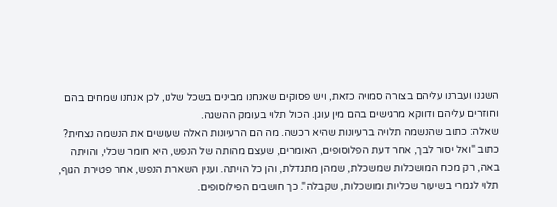השגנו ועברנו עליהם בצורה סמויה כזאת, ויש פסוקים שאנחנו מבינים בשכל שלנו, לכן אנחנו שמחים בהם וחוזרים עליהם ודווקא מרגישים בהם מין עוגן. הכול תלוי בעומק ההשגה.
שאלה: כתוב שהנשמה תלויה ברעיונות שהיא רכשה. מה הם הרעיונות האלה שעושים את הנשמה נצחית?
כתוב "ואל יסור לבך, אחר דעת הפלוסופים, האומרים, שעצם מהותה של הנפש, היא חומר שכלי, והויתה באה, רק מכח המושכלות שמשכלת, שמהן מתגדלת, והן כל הויתה. וענין השארת הנפש, אחר פטירת הגוף, תלוי לגמרי בשיעור שכליות ומושכלות, שקבלה". כך חושבים הפילוסופים.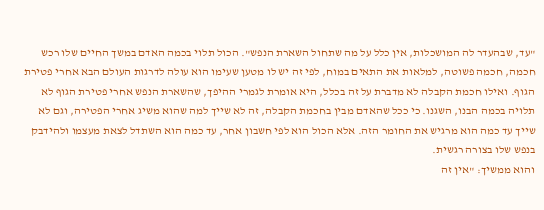"עד, שבהעדר לה המושכלות, אין כלל על מה שתחול השארת הנפש". הכול תלוי בכמה האדם במשך החיים שלו רכש חכמה, חכמה פשוטה, למלאות את התאים במוח, לפי זה יש לו מטען שעימו הוא עולה לדרגות העולם הבא אחרי פטירת הגוף. ואילו חכמת הקבלה לא מדברת על זה בכלל, היא אומרת לגמרי ההיפך, שהשארת הנפש אחרי פטירת הגוף לא תלויה בכמה הבנו, השגנו. כי ככל שהאדם מבין בחכמת הקבלה, זה לא שייך למה שהוא משיג אחרי הפטירה, וגם לא שייך עד כמה הוא מרגיש את החומר הזה. אלא הכול הוא לפי חשבון אחר, עד כמה הוא השתדל לצאת מעצמו ולהידבק בנפש שלו בצורה רגשית.
והוא ממשיך: "אין זה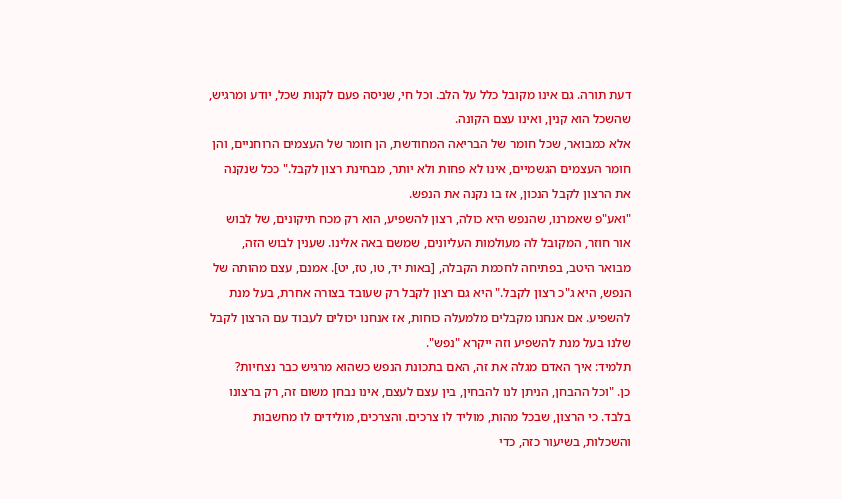דעת תורה. גם אינו מקובל כלל על הלב. וכל חי, שניסה פעם לקנות שכל, יודע ומרגיש, שהשכל הוא קנין, ואינו עצם הקונה.
אלא כמבואר, שכל חומר של הבריאה המחודשת, הן חומר של העצמים הרוחניים, והן חומר העצמים הגשמיים, אינו לא פחות ולא יותר, מבחינת רצון לקבל." ככל שנקנה את הרצון לקבל הנכון, אז בו נקנה את הנפש.
"ואע"פ שאמרנו, שהנפש היא כולה, רצון להשפיע, הוא רק מכח תיקונים, של לבוש אור חוזר, המקובל לה מעולמות העליונים, שמשם באה אלינו. שענין לבוש הזה, מבואר היטב, בפתיחה לחכמת הקבלה, [באות יד, טו, טז, יט]. אמנם, עצם מהותה של הנפש, היא ג"כ רצון לקבל." היא גם רצון לקבל רק שעובד בצורה אחרת, בעל מנת להשפיע. אם אנחנו מקבלים מלמעלה כוחות, אז אנחנו יכולים לעבוד עם הרצון לקבל שלנו בעל מנת להשפיע וזה ייקרא "נפש".
תלמיד: איך האדם מגלה את זה, האם בתכונת הנפש כשהוא מרגיש כבר נצחיות?
כן. "וכל ההבחן, הניתן לנו להבחין, בין עצם לעצם, אינו נבחן משום זה, רק ברצונו בלבד. כי הרצון, שבכל מהות, מוליד לו צרכים. והצרכים, מולידים לו מחשבות והשכלות, בשיעור כזה, כדי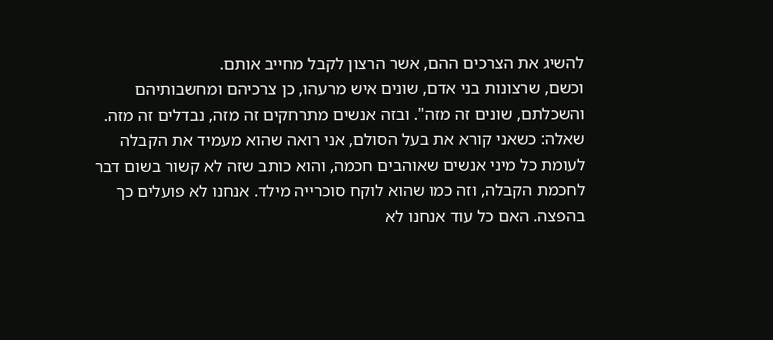להשיג את הצרכים ההם, אשר הרצון לקבל מחייב אותם.
וכשם, שרצונות בני אדם, שונים איש מרעהו, כן צרכיהם ומחשבותיהם והשכלתם, שונים זה מזה". ובזה אנשים מתרחקים זה מזה, נבדלים זה מזה.
שאלה: כשאני קורא את בעל הסולם, אני רואה שהוא מעמיד את הקבלה לעומת כל מיני אנשים שאוהבים חכמה, והוא כותב שזה לא קשור בשום דבר לחכמת הקבלה, וזה כמו שהוא לוקח סוכרייה מילד. אנחנו לא פועלים כך בהפצה. האם כל עוד אנחנו לא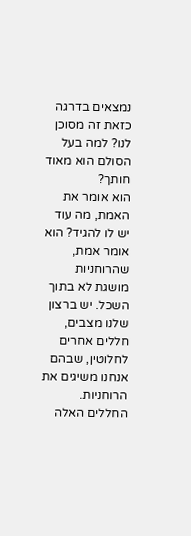נמצאים בדרגה כזאת זה מסוכן לנו? למה בעל הסולם הוא מאוד חותך?
הוא אומר את האמת, מה עוד יש לו להגיד? הוא אומר אמת, שהרוחניות מושגת לא בתוך השכל. יש ברצון שלנו מצבים, חללים אחרים לחלוטין, שבהם אנחנו משיגים את הרוחניות. החללים האלה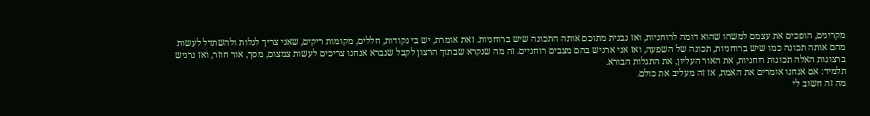מקרינים, הופכים את עצמם למשהו שהוא דומה לרוחניות, ואז נבנית מתוכם אותה התכונה שיש ברוחניות. זאת אומרת, יש בי נקודות, חללים, מקומות ריקים, שאני צריך לגלות ולהשתדל לעשות מהם אותה תכונה כמו שיש ברוחניות, תכונה של השפעה, ואז אני ארגיש בהם מצבים רוחניים. זה מה שנקרא שבתוך הרצון לקבל שנברא אנחנו צריכים לעשות צמצום, מסך, אור חוזר, ואז נרגיש ברצונות האלה תכונות רוחניות, את האור העליון, את התגלות הבורא.
תלמיד: אם אנחנו אומרים את האמת, אז זה מעליב את כולם.
מה זה חשוב לי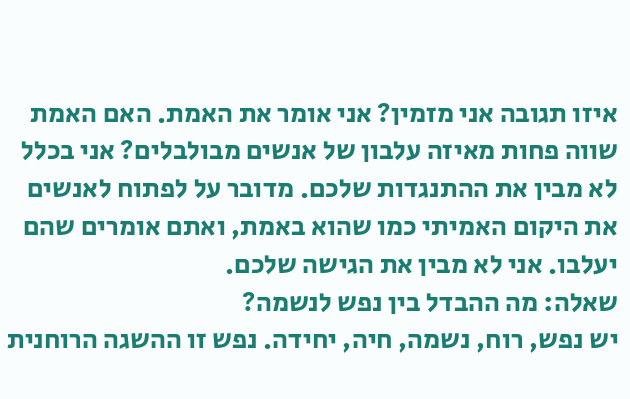איזו תגובה אני מזמין? אני אומר את האמת. האם האמת שווה פחות מאיזה עלבון של אנשים מבולבלים? אני בכלל לא מבין את ההתנגדות שלכם. מדובר על לפתוח לאנשים את היקום האמיתי כמו שהוא באמת, ואתם אומרים שהם יעלבו. אני לא מבין את הגישה שלכם.
שאלה: מה ההבדל בין נפש לנשמה?
יש נפש, רוח, נשמה, חיה, יחידה. נפש זו ההשגה הרוחנית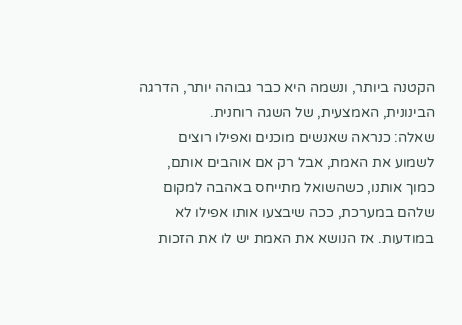הקטנה ביותר, ונשמה היא כבר גבוהה יותר, הדרגה הבינונית, האמצעית, של השגה רוחנית.
שאלה: כנראה שאנשים מוכנים ואפילו רוצים לשמוע את האמת, אבל רק אם אוהבים אותם, כמוך אותנו, כשהשואל מתייחס באהבה למקום שלהם במערכת, ככה שיבצעו אותו אפילו לא במודעות. אז הנושא את האמת יש לו את הזכות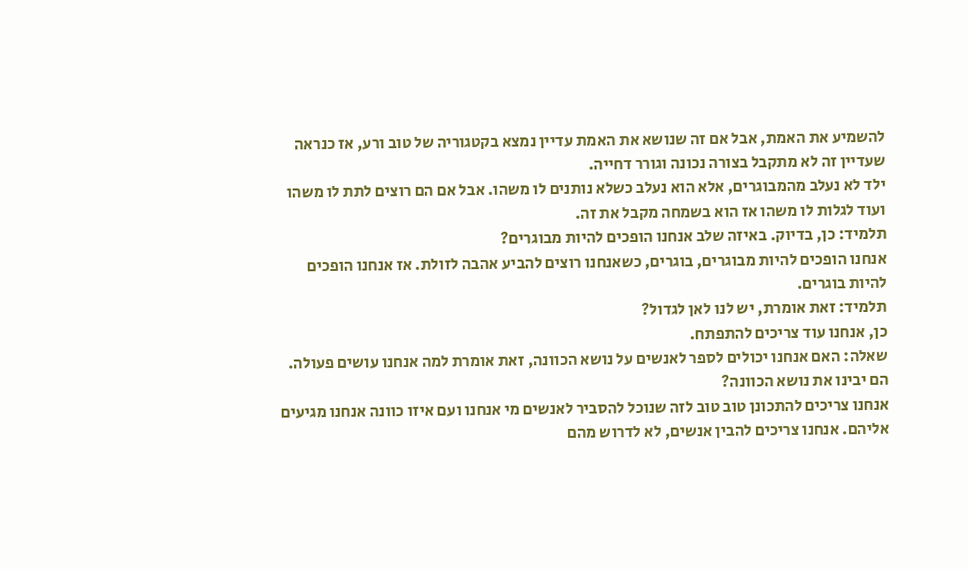להשמיע את האמת, אבל אם זה שנושא את האמת עדיין נמצא בקטגוריה של טוב ורע, אז כנראה שעדיין זה לא מתקבל בצורה נכונה וגורר דחייה.
ילד לא נעלב מהמבוגרים, אלא הוא נעלב כשלא נותנים לו משהו. אבל אם הם רוצים לתת לו משהו ועוד לגלות לו משהו אז הוא בשמחה מקבל את זה.
תלמיד: כן, בדיוק. באיזה שלב אנחנו הופכים להיות מבוגרים?
אנחנו הופכים להיות מבוגרים, בוגרים, כשאנחנו רוצים להביע אהבה לזולת. אז אנחנו הופכים להיות בוגרים.
תלמיד: זאת אומרת, יש לנו לאן לגדול?
כן, אנחנו עוד צריכים להתפתח.
שאלה: האם אנחנו יכולים לספר לאנשים על נושא הכוונה, זאת אומרת למה אנחנו עושים פעולה. הם יבינו את נושא הכוונה?
אנחנו צריכים להתכונן טוב טוב לזה שנוכל להסביר לאנשים מי אנחנו ועם איזו כוונה אנחנו מגיעים אליהם. אנחנו צריכים להבין אנשים, לא לדרוש מהם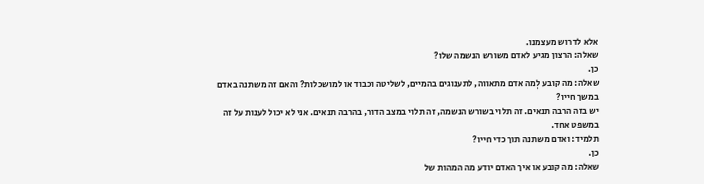אלא לדרוש מעצמנו.
שאלה: הרצון מגיע לאדם משורש הנשמה שלו?
כן.
שאלה: מה קובע לְמה אדם מתאווה, לתענוגים בהמיים, לשליטה וכבוד או למושכלות? והאם זה משתנה באדם במשך חייו?
יש בזה הרבה תנאים. זה תלוי בשורש הנשמה, זה תלוי במצב הדור, בהרבה תנאים. אני לא יכול לענות על זה במשפט אחד.
תלמיד: ואדם משתנה תוך כדי חייו?
כן.
שאלה: מה קובע או איך האדם יודע מה המהות של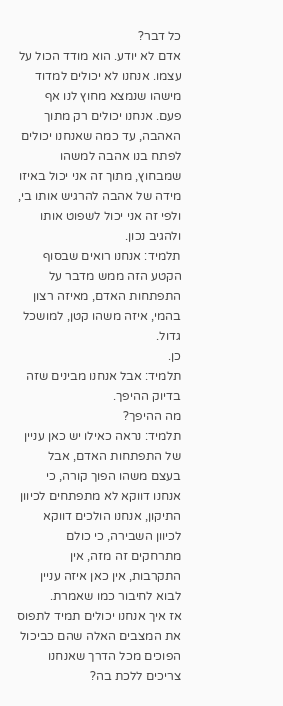כל דבר?
אדם לא יודע. הוא מודד הכול על עצמו. אנחנו לא יכולים למדוד מישהו שנמצא מחוץ לנו אף פעם. אנחנו יכולים רק מתוך האהבה, עד כמה שאנחנו יכולים לפתח בנו אהבה למשהו שמבחוץ, מתוך זה אני יכול באיזו מידה של אהבה להרגיש אותו בי, ולפי זה אני יכול לשפוט אותו ולהגיב נכון.
תלמיד: אנחנו רואים שבסוף הקטע הזה ממש מדבר על התפתחות האדם, מאיזה רצון בהמי, איזה משהו קטן, למושכל גדול.
כן.
תלמיד: אבל אנחנו מבינים שזה בדיוק ההיפך.
מה ההיפך?
תלמיד: נראה כאילו יש כאן עניין של התפתחות האדם, אבל בעצם משהו הפוך קורה, כי אנחנו דווקא לא מתפתחים לכיוון התיקון, אנחנו הולכים דווקא לכיוון השבירה, כי כולם מתרחקים זה מזה, אין התקרבות, אין כאן איזה עניין לבוא לחיבור כמו שאמרת.
אז איך אנחנו יכולים תמיד לתפוס את המצבים האלה שהם כביכול הפוכים מכל הדרך שאנחנו צריכים ללכת בה?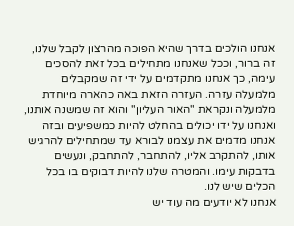אנחנו הולכים בדרך שהיא הפוכה מהרצון לקבל שלנו, זה ברור, וככל שאנחנו מתחילים בכל זאת להסכים עימה, כך אנחנו מתקדמים על ידי זה שמקבלים מלמעלה עזרה. העזרה הזאת באה כהארה מיוחדת מלמעלה ונקראת "האור העליון" והוא זה שמשנה אותנו, ואנחנו על ידו יכולים בהחלט להיות כמשפיעים ובזה אנחנו מדמים את עצמנו לבורא עד שמתחילים להרגיש אותו, להתקרב אליו, להתחבר, להתחבק, ונעשים בדבקות עימו. והמטרה שלנו להיות דבוקים בו בכל הכלים שיש לנו.
אנחנו לא יודעים מה עוד יש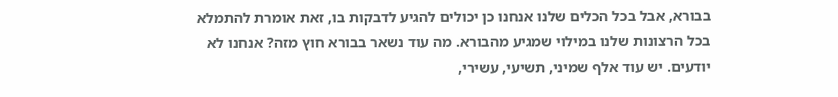בבורא, אבל בכל הכלים שלנו אנחנו כן יכולים להגיע לדבקות בו, זאת אומרת להתמלא בכל הרצונות שלנו במילוי שמגיע מהבורא. מה עוד נשאר בבורא חוץ מזה? אנחנו לא יודעים. יש עוד אלף שמיני, תשיעי, עשירי,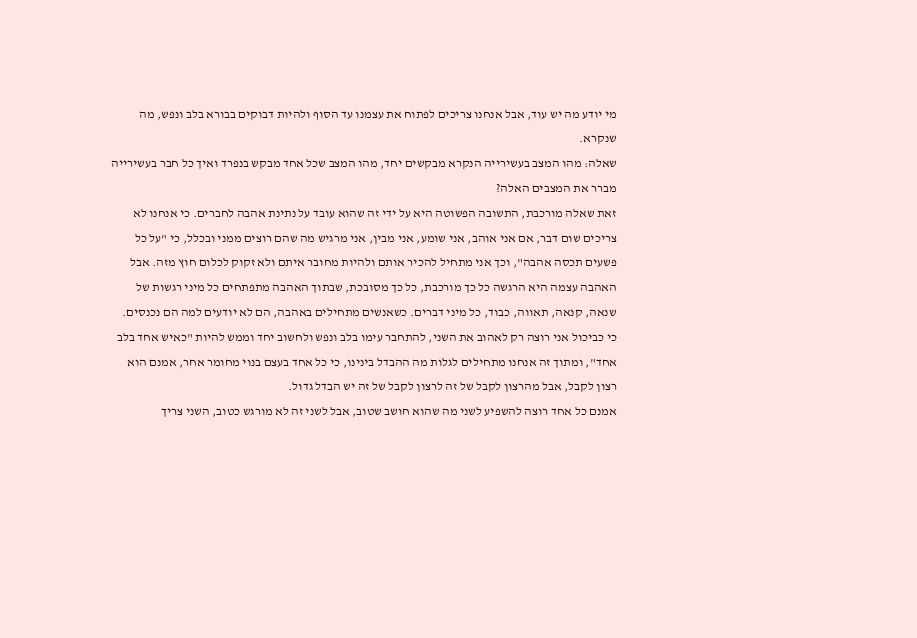מי יודע מה יש עוד, אבל אנחנו צריכים לפתוח את עצמנו עד הסוף ולהיות דבוקים בבורא בלב ונפש, מה שנקרא.
שאלה: מהו המצב בעשירייה הנקרא מבקשים יחד, מהו המצב שכל אחד מבקש בנפרד ואיך כל חבר בעשירייה מברר את המצבים האלה?
זאת שאלה מורכבת, התשובה הפשוטה היא על ידי זה שהוא עובד על נתינת אהבה לחברים. כי אנחנו לא צריכים שום דבר, אם אני אוהב, אני שומע, אני מבין, אני מרגיש מה שהם רוצים ממני ובכלל, כי "על כל פשעים תכסה אהבה", וכך אני מתחיל להכיר אותם ולהיות מחובר איתם ולא זקוק לכלום חוץ מזה. אבל האהבה עצמה היא הרגשה כל כך מורכבת, כל כך מסובכת, שבתוך האהבה מתפתחים כל מיני רגשות של שנאה, קנאה, תאווה, כבוד, כל מיני דברים. כשאנשים מתחילים באהבה, הם לא יודעים למה הם נכנסים.
כי כביכול אני רוצה רק לאהוב את השני, להתחבר עימו בלב ונפש ולחשוב יחד וממש להיות "כאיש אחד בלב אחד", ומתוך זה אנחנו מתחילים לגלות מה ההבדל בינינו, כי כל אחד בעצם בנוי מחומר אחר, אמנם הוא רצון לקבל, אבל מהרצון לקבל של זה לרצון לקבל של זה יש הבדל גדול.
אמנם כל אחד רוצה להשפיע לשני מה שהוא חושב שטוב, אבל לשני זה לא מורגש כטוב, השני צריך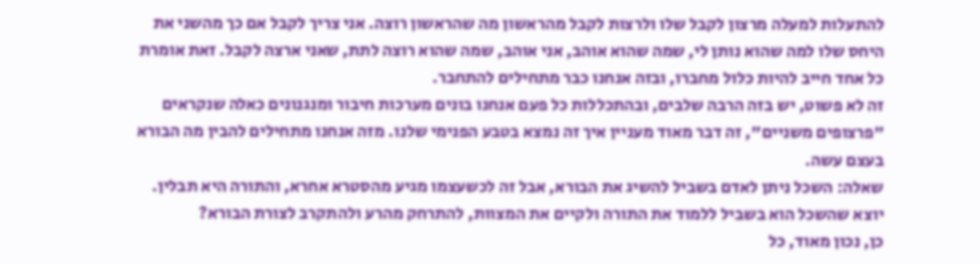להתעלות למעלה מרצון לקבל שלו ולרצות לקבל מהראשון מה שהראשון רוצה. אני צריך לקבל אם כך מהשני את היחס שלו למה שהוא נותן לי, שמה שהוא אוהב, אני אוהב, שמה שהוא רוצה לתת, שאני ארצה לקבל. זאת אומרת כל אחד חייב להיות כלול מחברו, ובזה אנחנו כבר מתחילים להתחבר.
זה לא פשוט, יש בזה הרבה שלבים, ובהתכללות כל פעם אנחנו בונים מערכות חיבור ומנגנונים כאלה שנקראים "פרצופים משניים", זה דבר מאוד מעניין איך זה נמצא בטבע הפנימי שלנו. מזה אנחנו מתחילים להבין מה הבורא בעצם עשה.
שאלה: השכל ניתן לאדם בשביל להשיג את הבורא, אבל זה לכשעצמו מגיע מהסטרא אחרא, והתורה היא תבלין. יוצא שהשכל הוא בשביל ללמוד את התורה ולקיים את המצוות, להתרחק מהרע ולהתקרב לצורת הבורא?
כן, נכון מאוד, כל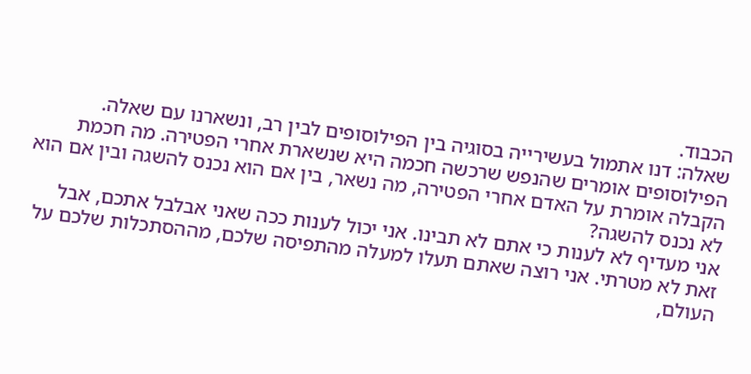הכבוד.
שאלה: דנו אתמול בעשירייה בסוגיה בין הפילוסופים לבין רב, ונשארנו עם שאלה. הפילוסופים אומרים שהנפש שרכשה חכמה היא שנשארת אחרי הפטירה. מה חכמת הקבלה אומרת על האדם אחרי הפטירה, מה נשאר, בין אם הוא נכנס להשגה ובין אם הוא לא נכנס להשגה?
אני מעדיף לא לענות כי אתם לא תבינו. אני יכול לענות ככה שאני אבלבל אתכם, אבל זאת לא מטרתי. אני רוצה שאתם תעלו למעלה מהתפיסה שלכם, מההסתכלות שלכם על העולם,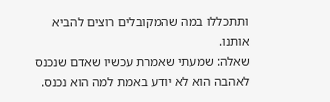ותתכללו במה שהמקובלים רוצים להביא אותנו.
שאלה: שמעתי שאמרת עכשיו שאדם שנכנס לאהבה הוא לא יודע באמת למה הוא נכנס.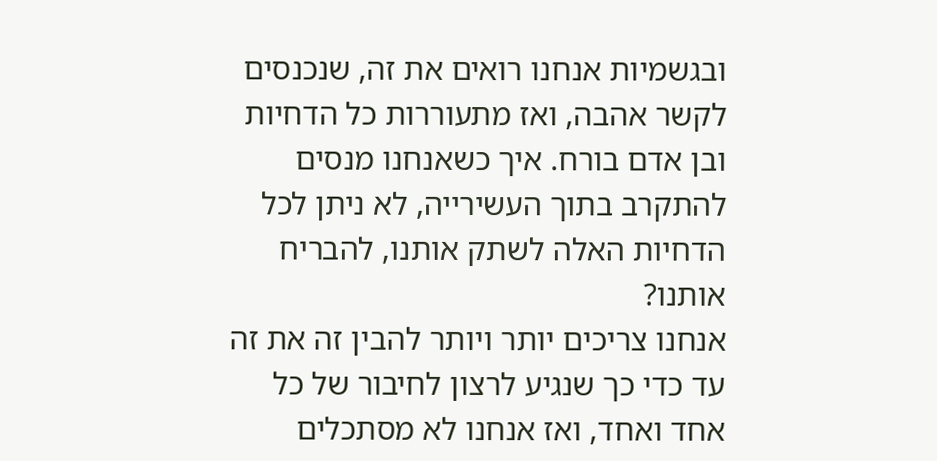ובגשמיות אנחנו רואים את זה, שנכנסים לקשר אהבה, ואז מתעוררות כל הדחיות ובן אדם בורח. איך כשאנחנו מנסים להתקרב בתוך העשירייה, לא ניתן לכל הדחיות האלה לשתק אותנו, להבריח אותנו?
אנחנו צריכים יותר ויותר להבין זה את זה עד כדי כך שנגיע לרצון לחיבור של כל אחד ואחד, ואז אנחנו לא מסתכלים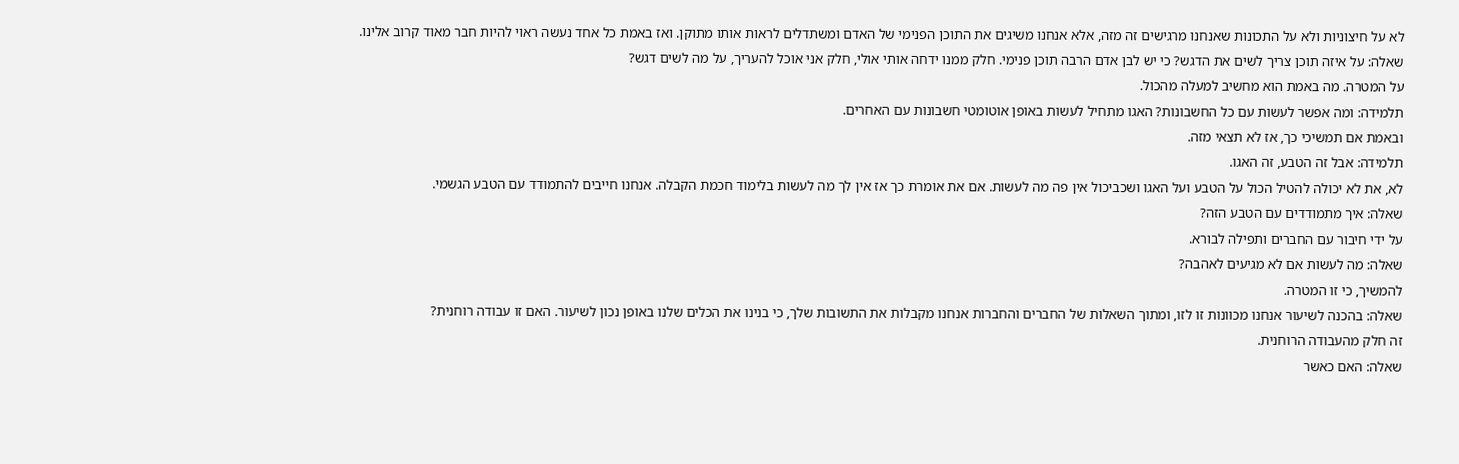לא על חיצוניות ולא על התכונות שאנחנו מרגישים זה מזה, אלא אנחנו משיגים את התוכן הפנימי של האדם ומשתדלים לראות אותו מתוקן. ואז באמת כל אחד נעשה ראוי להיות חבר מאוד קרוב אלינו.
שאלה: על איזה תוכן צריך לשים את הדגש? כי יש לבן אדם הרבה תוכן פנימי. חלק ממנו ידחה אותי אולי, חלק אני אוכל להעריך, על מה לשים דגש?
על המטרה. מה באמת הוא מחשיב למעלה מהכול.
תלמידה: ומה אפשר לעשות עם כל החשבונות? האגו מתחיל לעשות באופן אוטומטי חשבונות עם האחרים.
ובאמת אם תמשיכי כך, אז לא תצאי מזה.
תלמידה: אבל זה הטבע, זה האגו.
לא, את לא יכולה להטיל הכול על הטבע ועל האגו ושכביכול אין פה מה לעשות. אם את אומרת כך אז אין לך מה לעשות בלימוד חכמת הקבלה. אנחנו חייבים להתמודד עם הטבע הגשמי.
שאלה: איך מתמודדים עם הטבע הזה?
על ידי חיבור עם החברים ותפילה לבורא.
שאלה: מה לעשות אם לא מגיעים לאהבה?
להמשיך, כי זו המטרה.
שאלה: בהכנה לשיעור אנחנו מכוונות זו לזו, ומתוך השאלות של החברים והחברות אנחנו מקבלות את התשובות שלך, כי בנינו את הכלים שלנו באופן נכון לשיעור. האם זו עבודה רוחנית?
זה חלק מהעבודה הרוחנית.
שאלה: האם כאשר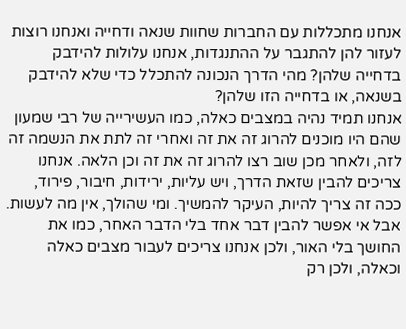אנחנו מתכללות עם החברות שחוות שנאה ודחייה ואנחנו רוצות לעזור להן להתגבר על ההתנגדות, אנחנו עלולות להידבק בדחייה שלהן? מהי הדרך הנכונה להתכלל כדי שלא להידבק בשנאה, או בדחייה הזו שלהן?
אנחנו תמיד נהיה במצבים כאלה, כמו העשירייה של רבי שמעון שהם היו מוכנים להרוג זה את זה ואחרי זה לתת את הנשמה זה לזה, ולאחר מכן שוב רצו להרוג זה את זה וכן הלאה. אנחנו צריכים להבין שזאת הדרך, ויש עליות, ירידות, חיבור, פירוד, ככה זה צריך להיות, העיקר להמשיך. ומי שהולך, אין מה לעשות. אבל אי אפשר להבין דבר אחד בלי הדבר האחר, כמו את החושך בלי האור, ולכן אנחנו צריכים לעבור מצבים כאלה וכאלה, ולכן רק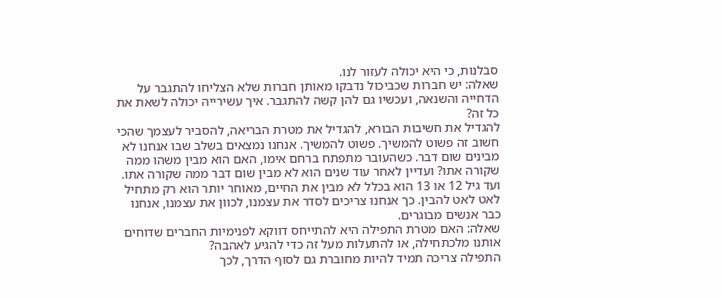סבלנות, כי היא יכולה לעזור לנו.
שאלה: יש חברות שכביכול נדבקו מאותן חברות שלא הצליחו להתגבר על הדחייה והשנאה, ועכשיו גם להן קשה להתגבר. איך עשירייה יכולה לשאת את כל זה?
להגדיל את חשיבות הבורא, להגדיל את מטרת הבריאה, להסביר לעצמך שהכי חשוב זה פשוט להמשיך. פשוט להמשיך. אנחנו נמצאים בשלב שבו אנחנו לא מבינים שום דבר. כשהעובר מתפתח ברחם אימו, האם הוא מבין משהו ממה שקורה אתו? ועדיין לאחר עוד שנים הוא לא מבין שום דבר ממה שקורה אתו. ועד גיל 12 או 13 הוא בכלל לא מבין את החיים, מאוחר יותר הוא רק מתחיל לאט לאט להבין. כך אנחנו צריכים לסדר את עצמנו, לכוון את עצמנו, אנחנו כבר אנשים מבוגרים.
שאלה: האם מטרת התפילה היא להתייחס דווקא לפנימיות החברים שדוחים אותנו מלכתחילה, או להתעלות מעל זה כדי להגיע לאהבה?
התפילה צריכה תמיד להיות מחוברת גם לסוף הדרך, לכך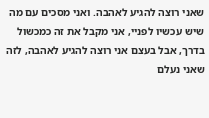שאני רוצה להגיע לאהבה. ואני מסכים עם מה שיש עכשיו לפניי, אני מקבל את זה כמכשול בדרך, אבל בעצם אני רוצה להגיע לאהבה, לזה שאני נעלם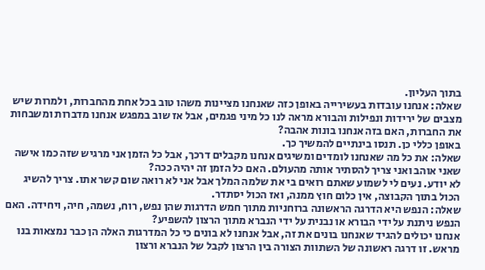בתוך העליון.
שאלה: אנחנו עובדות בעשירייה באופן כזה שאנחנו מציינות משהו טוב בכל אחת מהחברות, ולמרות שיש מצבים של ירידות ונפילות והבורא מראה לנו כל מיני פגמים, אבל אז שוב במפגש אנחנו מדברות ומשבחות את החברות, האם בזה אנחנו בונות אהבה?
באופן כללי כן. תנסו בינתיים להמשיך כך.
שאלה: את כל מה שאנחנו לומדים ומשיגים אנחנו מקבלים דרכך, אבל כל הזמן אני מרגיש שזה כמו אישה שאני אוהב ואני צריך להסתיר אותה מהעולם. האם כל הזמן זה יהיה ככה?
לא יודע. נעים לי לשמוע שאתם רואים בי את שלמה המלך אבל אני לא רואה שום קשר אתו. צריך להשיג הכול בתוך הקבוצה, אין כלום חוץ ממנה, ואז הכול יסתדר.
שאלה: הנפש היא הדרגה הראשונה ברוחניות מתוך חמש הדרגות שהן נפש, רוח, נשמה, חיה, ויחידה. האם הנפש ניתנת על ידי הבורא או נבנית על ידי הנברא מתוך הרצון להשפיע?
אנחנו יכולים להגיד שאנחנו בונים את זה, אבל אנחנו לא בונים כי כל המדרגות האלה הן כבר נמצאות בנו מראש. זו דרגה ראשונה של השתוות הצורה בין הרצון לקבל של הנברא ורצון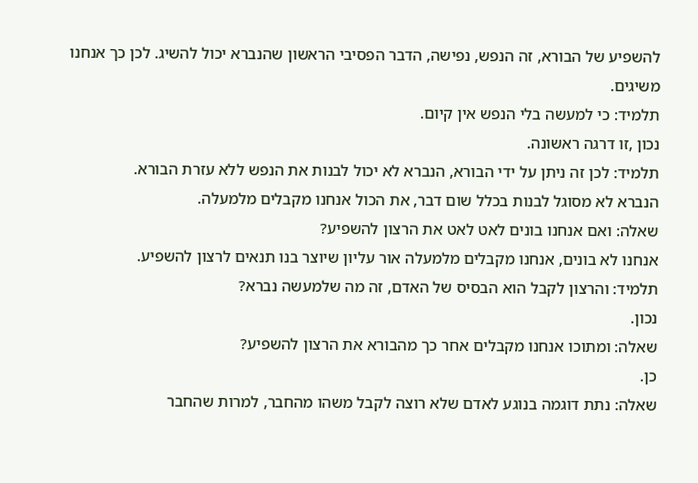להשפיע של הבורא, זה הנפש, נפישה, הדבר הפסיבי הראשון שהנברא יכול להשיג. לכן כך אנחנו משיגים.
תלמיד: כי למעשה בלי הנפש אין קיום.
נכון ,זו דרגה ראשונה.
תלמיד: לכן זה ניתן על ידי הבורא, הנברא לא יכול לבנות את הנפש ללא עזרת הבורא.
הנברא לא מסוגל לבנות בכלל שום דבר, את הכול אנחנו מקבלים מלמעלה.
שאלה: ואם אנחנו בונים לאט לאט את הרצון להשפיע?
אנחנו לא בונים, אנחנו מקבלים מלמעלה אור עליון שיוצר בנו תנאים לרצון להשפיע.
תלמיד: והרצון לקבל הוא הבסיס של האדם, זה מה שלמעשה נברא?
נכון.
שאלה: ומתוכו אנחנו מקבלים אחר כך מהבורא את הרצון להשפיע?
כן.
שאלה: נתת דוגמה בנוגע לאדם שלא רוצה לקבל משהו מהחבר, למרות שהחבר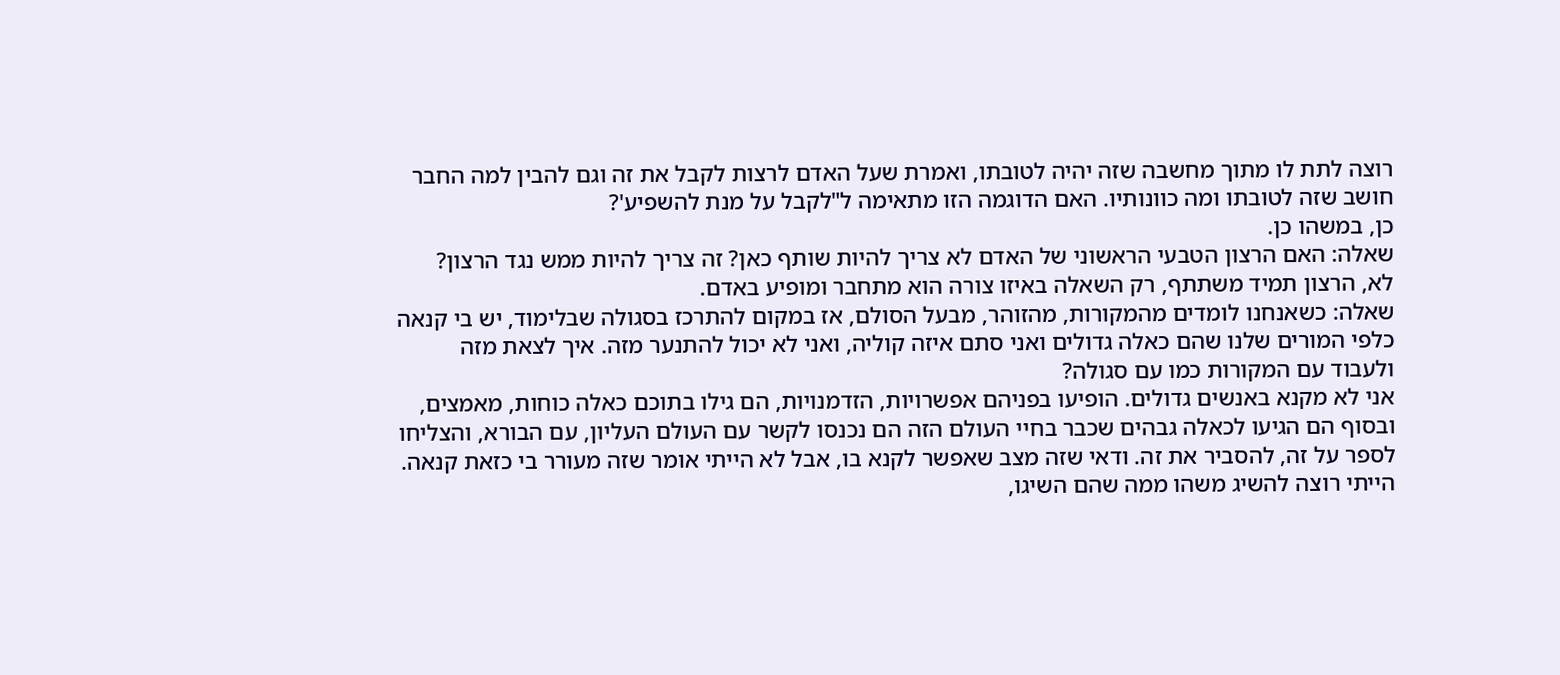רוצה לתת לו מתוך מחשבה שזה יהיה לטובתו, ואמרת שעל האדם לרצות לקבל את זה וגם להבין למה החבר חושב שזה לטובתו ומה כוונותיו. האם הדוגמה הזו מתאימה ל"לקבל על מנת להשפיע'?
כן, במשהו כן.
שאלה: האם הרצון הטבעי הראשוני של האדם לא צריך להיות שותף כאן? זה צריך להיות ממש נגד הרצון?
לא, הרצון תמיד משתתף, רק השאלה באיזו צורה הוא מתחבר ומופיע באדם.
שאלה: כשאנחנו לומדים מהמקורות, מהזוהר, מבעל הסולם, אז במקום להתרכז בסגולה שבלימוד, יש בי קנאה כלפי המורים שלנו שהם כאלה גדולים ואני סתם איזה קוליה, ואני לא יכול להתנער מזה. איך לצאת מזה ולעבוד עם המקורות כמו עם סגולה?
אני לא מקנא באנשים גדולים. הופיעו בפניהם אפשרויות, הזדמנויות, הם גילו בתוכם כאלה כוחות, מאמצים, ובסוף הם הגיעו לכאלה גבהים שכבר בחיי העולם הזה הם נכנסו לקשר עם העולם העליון, עם הבורא, והצליחו לספר על זה, להסביר את זה. ודאי שזה מצב שאפשר לקנא בו, אבל לא הייתי אומר שזה מעורר בי כזאת קנאה. הייתי רוצה להשיג משהו ממה שהם השיגו,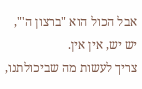אבל הכול הוא "ברצון ה'", יש יש, אין אין.
צריך לעשות מה שביכולתנו,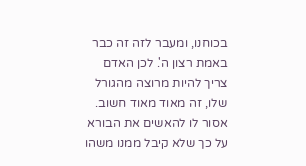בכוחנו, ומעבר לזה זה כבר באמת רצון ה'. לכן האדם צריך להיות מרוצה מהגורל שלו, זה מאוד מאוד חשוב. אסור לו להאשים את הבורא על כך שלא קיבל ממנו משהו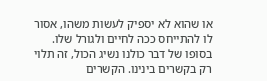או שהוא לא יספיק לעשות משהו, אסור לו להתייחס ככה לחיים ולגורל שלו. בסופו של דבר כולנו נשיג הכול, זה תלוי רק בקשרים בינינו. הקשרים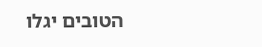הטובים יגלו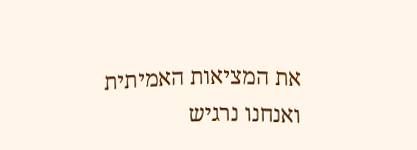את המציאות האמיתית ואנחנו נרגיש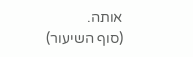אותה.
(סוף השיעור)